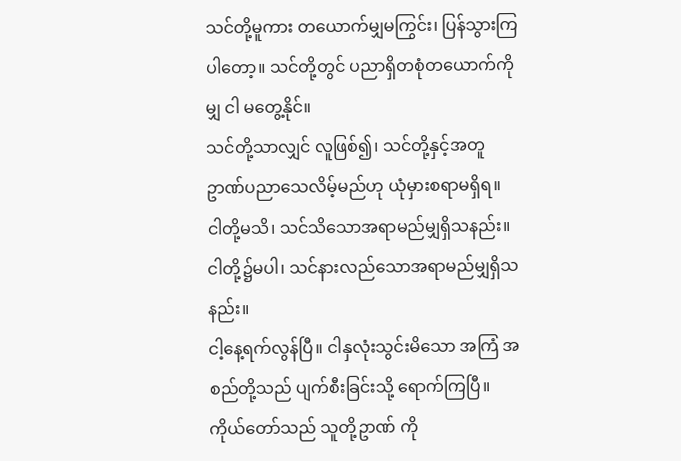သင်တို့မူကား တယောက်မျှမကြွင်း၊ ပြန်သွားကြ ပါတော့။ သင်တို့တွင် ပညာရှိတစုံတယောက်ကိုမျှ ငါ မတွေ့နိုင်။
သင်တို့သာလျှင် လူဖြစ်၍၊ သင်တို့နှင့်အတူ ဥာဏ်ပညာသေလိမ့်မည်ဟု ယုံမှားစရာမရှိရ။
ငါတို့မသိ၊ သင်သိသောအရာမည်မျှရှိသနည်း။ ငါတို့၌မပါ၊ သင်နားလည်သောအရာမည်မျှရှိသနည်း။
ငါ့နေ့ရက်လွန်ပြီ။ ငါနှလုံးသွင်းမိသော အကြံ အစည်တို့သည် ပျက်စီးခြင်းသို့ ရောက်ကြပြီ။
ကိုယ်တော်သည် သူတို့ဥာဏ် ကို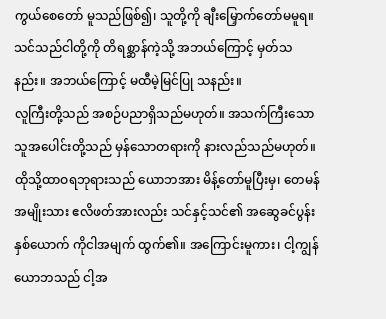ကွယ်စေတော် မူသည်ဖြစ်၍၊ သူတို့ကို ချီးမြှောက်တော်မမူရ။
သင်သည်ငါတို့ကို တိရစ္ဆာန်ကဲ့သို့ အဘယ်ကြောင့် မှတ်သနည်း။ အဘယ်ကြောင့် မထီမဲ့မြင်ပြု သနည်း။
လူကြီးတို့သည် အစဉ်ပညာရှိသည်မဟုတ်။ အသက်ကြီးသော သူအပေါင်းတို့သည် မှန်သောတရားကို နားလည်သည်မဟုတ်။
ထိုသို့ထာဝရဘုရားသည် ယောဘအား မိန့်တော်မူပြီးမှ၊ တေမန်အမျိုးသား ဧလိဖတ်အားလည်း သင်နှင့်သင်၏ အဆွေခင်ပွန်းနှစ်ယောက် ကိုငါအမျက် ထွက်၏။ အကြောင်းမူကား၊ ငါ့ကျွန်ယောဘသည် ငါ့အ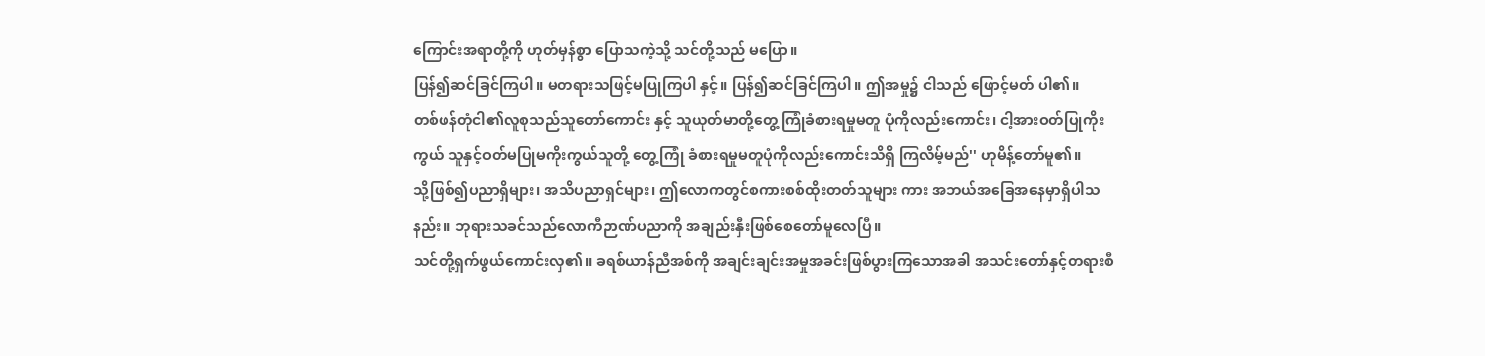ကြောင်းအရာတို့ကို ဟုတ်မှန်စွာ ပြောသကဲ့သို့ သင်တို့သည် မပြော။
ပြန်၍ဆင်ခြင်ကြပါ။ မတရားသဖြင့်မပြုကြပါ နှင့်။ ပြန်၍ဆင်ခြင်ကြပါ။ ဤအမှု၌ ငါသည် ဖြောင့်မတ် ပါ၏။
တစ်ဖန်တုံငါ၏လူစုသည်သူတော်ကောင်း နှင့် သူယုတ်မာတို့တွေ့ကြုံခံစားရမှုမတူ ပုံကိုလည်းကောင်း၊ ငါ့အားဝတ်ပြုကိုးကွယ် သူနှင့်ဝတ်မပြုမကိုးကွယ်သူတို့ တွေ့ကြုံ ခံစားရမှုမတူပုံကိုလည်းကောင်းသိရှိ ကြလိမ့်မည်'' ဟုမိန့်တော်မူ၏။
သို့ဖြစ်၍ပညာရှိများ၊ အသိပညာရှင်များ၊ ဤလောကတွင်စကားစစ်ထိုးတတ်သူများ ကား အဘယ်အခြေအနေမှာရှိပါသနည်း။ ဘုရားသခင်သည်လောကီဉာဏ်ပညာကို အချည်းနှီးဖြစ်စေတော်မူလေပြီ။
သင်တို့ရှက်ဖွယ်ကောင်းလှ၏။ ခရစ်ယာန်ညီအစ်ကို အချင်းချင်းအမှုအခင်းဖြစ်ပွားကြသောအခါ အသင်းတော်နှင့်တရားစီ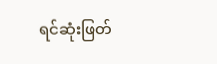ရင်ဆုံးဖြတ်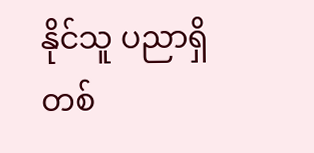နိုင်သူ ပညာရှိတစ်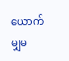ယောက်မျှမ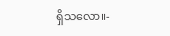ရှိသလော။-